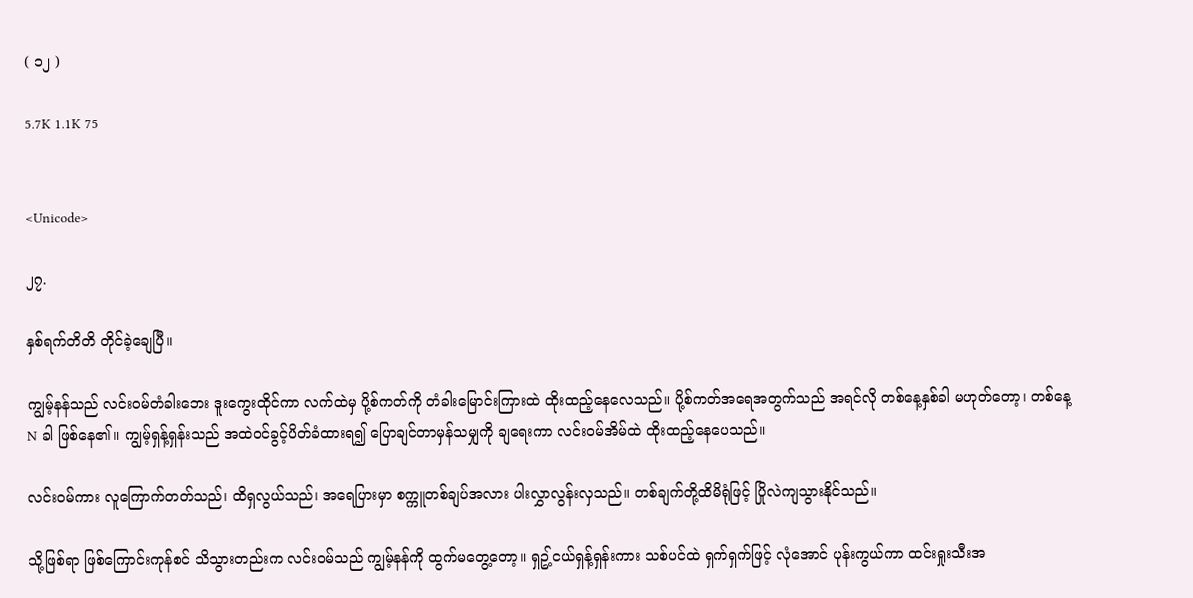( ၁၂ )

5.7K 1.1K 75


<Unicode>

၂၇.

နှစ်ရက်တိတိ တိုင်ခဲ့ချေပြီ။

ကျွမ့်နန်သည် လင်းဝမ်တံခါးဘေး ဒူးကွေးထိုင်ကာ လက်ထဲမှ ပို့စ်ကတ်ကို တံခါးမြောင်းကြားထဲ ထိုးထည့်နေလေသည်။ ပို့စ်ကတ်အရေအတွက်သည် အရင်လို တစ်နေ့နှစ်ခါ မဟုတ်တော့၊ တစ်နေ့ N ခါ ဖြစ်နေ၏။ ကျွမ့်ရှန့်ရှန်းသည် အထဲဝင်ခွင့်ပိတ်ခံထားရ၍ ပြောချင်တာမှန်သမျှကို ချရေးကာ လင်းဝမ်အိမ်ထဲ ထိုးထည့်နေပေသည်။

လင်းဝမ်ကား လူကြောက်တတ်သည်၊ ထိရှလွယ်သည်၊ အရေပြားမှာ စက္ကူတစ်ချပ်အလား ပါးလွှာလွန်းလှသည်။ တစ်ချက်တို့ထိမိရုံဖြင့် ပြိုလဲကျသွားနိုင်သည်။

သို့ဖြစ်ရာ ဖြစ်ကြောင်းကုန်စင် သိသွားတည်းက လင်းဝမ်သည် ကျွမ့်နန်ကို ထွက်မတွေ့တော့။ ရှဥ့်ငယ်ရှန့်ရှန်းကား သစ်ပင်ထဲ ရှက်ရှက်ဖြင့် လုံအောင် ပုန်းကွယ်ကာ ထင်းရှုးသီးအ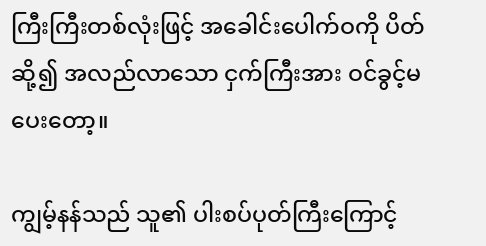ကြီးကြီးတစ်လုံးဖြင့် အခေါင်းပေါက်ဝကို ပိတ်ဆို့၍ အလည်လာသော ငှက်ကြီးအား ဝင်ခွင့်မပေးတော့။

ကျွမ့်နန်သည် သူ၏ ပါးစပ်ပုတ်ကြီးကြောင့်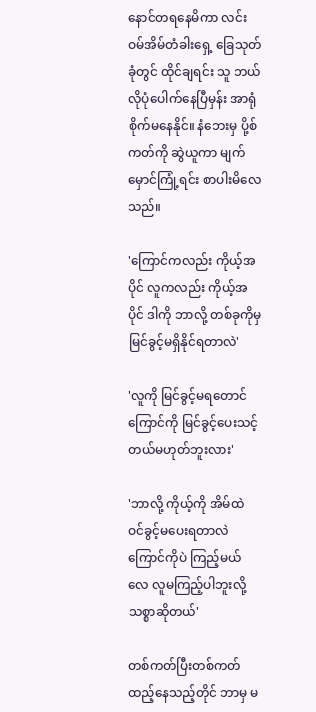နောင်တရနေမိကာ လင်းဝမ်အိမ်တံခါးရှေ့ ခြေသုတ်ခုံတွင် ထိုင်ချရင်း သူ ဘယ်လိုပုံပေါက်နေပြီမှန်း အာရုံစိုက်မနေနိုင်။ နံဘေးမှ ပို့စ်ကတ်ကို ဆွဲယူကာ မျက်မှောင်ကြုံ့ရင်း စာပါးမိလေသည်။

'ကြောင်ကလည်း ကိုယ့်အပိုင် လူကလည်း ကိုယ့်အပိုင် ဒါကို ဘာလို့ တစ်ခုကိုမှ မြင်ခွင့်မရှိနိုင်ရတာလဲ'

'လူကို မြင်ခွင့်မရတောင် ကြောင်ကို မြင်ခွင့်ပေးသင့်တယ်မဟုတ်ဘူးလား'

'ဘာလို့ ကိုယ့်ကို အိမ်ထဲ ဝင်ခွင့်မပေးရတာလဲ ကြောင်ကိုပဲ ကြည့်မယ်လေ လူမကြည့်ပါဘူးလို့ သစ္စာဆိုတယ်'

တစ်ကတ်ပြီးတစ်ကတ် ထည့်နေသည့်တိုင် ဘာမှ မ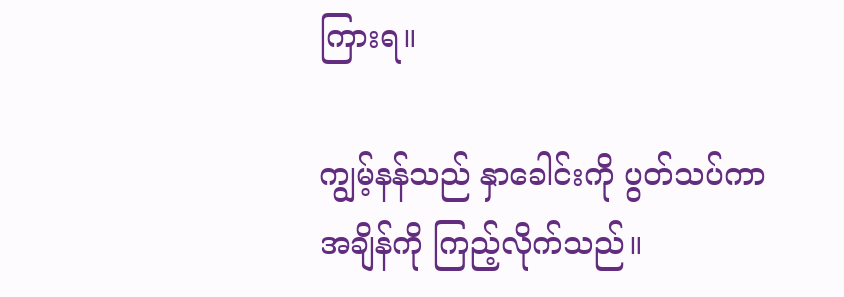ကြားရ။

ကျွမ့်နန်သည် နှာခေါင်းကို ပွတ်သပ်ကာ အချိန်ကို ကြည့်လိုက်သည်။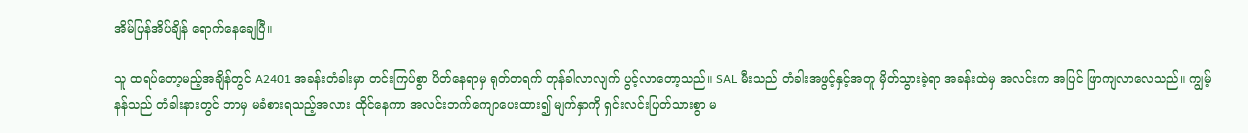အိမ်ပြန်အိပ်ချိန် ရောက်နေချေပြီ။

သူ ထရပ်တော့မည့်အချိန်တွင် A2401 အခန်းတံခါးမှာ တင်းကြပ်စွာ ပိတ်နေရာမှ ရုတ်တရက် တုန်ခါလာလျက် ပွင့်လာတော့သည်။ SAL မီးသည် တံခါးအဖွင့်နှင့်အတူ မှိတ်သွားခဲ့ရာ အခန်းထဲမှ အလင်းက အပြင် ဖြာကျလာလေသည်။ ကျွမ့်နန်သည် တံခါးနားတွင် ဘာမှ မခံစားရသည့်အလား ထိုင်နေကာ အလင်းဘက်ကျောပေးထား၍ မျက်နှာကို ရှင်းလင်းပြတ်သားစွာ မ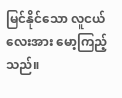မြင်နိုင်သော လူငယ်လေးအား မော့ကြည့်သည်။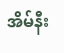အိမ်နီး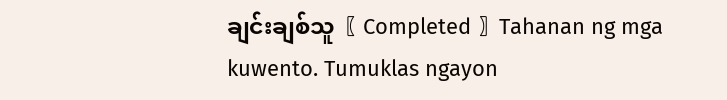ချင်းချစ်သူ〖 Completed 〗Tahanan ng mga kuwento. Tumuklas ngayon